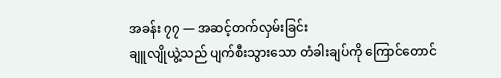အခန်း ၇၇ — အဆင့်တက်လှမ်းခြင်း
ချူလျိုယွဲ့သည် ပျက်စီးသွားသော တံခါးချပ်ကို ကြောင်တောင်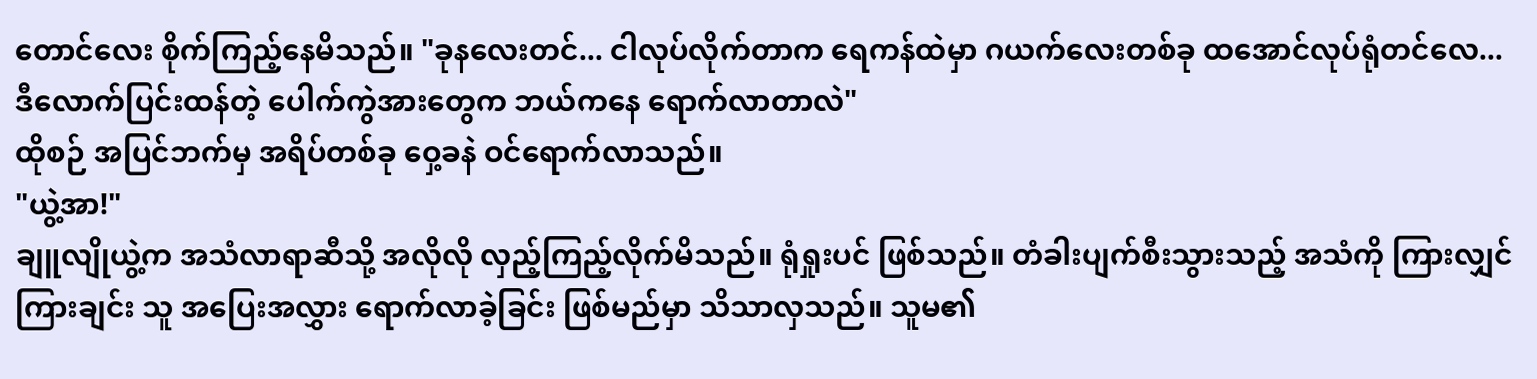တောင်လေး စိုက်ကြည့်နေမိသည်။ "ခုနလေးတင်... ငါလုပ်လိုက်တာက ရေကန်ထဲမှာ ဂယက်လေးတစ်ခု ထအောင်လုပ်ရုံတင်လေ... ဒီလောက်ပြင်းထန်တဲ့ ပေါက်ကွဲအားတွေက ဘယ်ကနေ ရောက်လာတာလဲ"
ထိုစဉ် အပြင်ဘက်မှ အရိပ်တစ်ခု ဝှေ့ခနဲ ဝင်ရောက်လာသည်။
"ယွဲ့အာ!"
ချူလျိုယွဲ့က အသံလာရာဆီသို့ အလိုလို လှည့်ကြည့်လိုက်မိသည်။ ရုံရှုးပင် ဖြစ်သည်။ တံခါးပျက်စီးသွားသည့် အသံကို ကြားလျှင်ကြားချင်း သူ အပြေးအလွှား ရောက်လာခဲ့ခြင်း ဖြစ်မည်မှာ သိသာလှသည်။ သူမ၏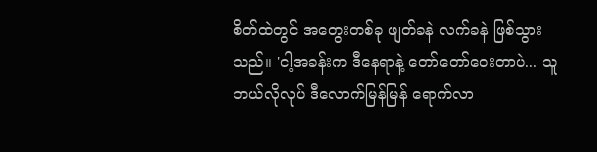စိတ်ထဲတွင် အတွေးတစ်ခု ဖျတ်ခနဲ လက်ခနဲ ဖြစ်သွားသည်။ 'ငါ့အခန်းက ဒီနေရာနဲ့ တော်တော်ဝေးတာပဲ... သူ ဘယ်လိုလုပ် ဒီလောက်မြန်မြန် ရောက်လာ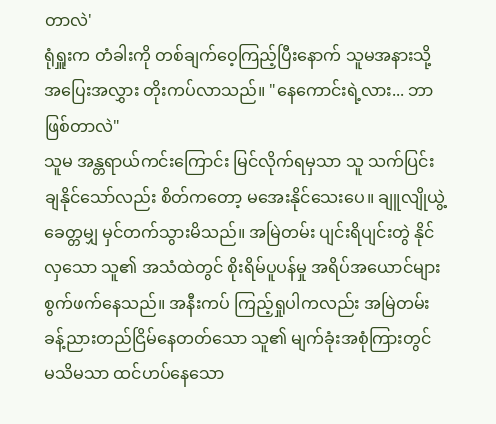တာလဲ'
ရုံရှူးက တံခါးကို တစ်ချက်ဝေ့ကြည့်ပြီးနောက် သူမအနားသို့ အပြေးအလွှား တိုးကပ်လာသည်။ "နေကောင်းရဲ့လား... ဘာဖြစ်တာလဲ"
သူမ အန္တရာယ်ကင်းကြောင်း မြင်လိုက်ရမှသာ သူ သက်ပြင်းချနိုင်သော်လည်း စိတ်ကတော့ မအေးနိုင်သေးပေ။ ချူလျိုယွဲ့ ခေတ္တမျှ မှင်တက်သွားမိသည်။ အမြဲတမ်း ပျင်းရိပျင်းတွဲ နိုင်လှသော သူ၏ အသံထဲတွင် စိုးရိမ်ပူပန်မှု အရိပ်အယောင်များ စွက်ဖက်နေသည်။ အနီးကပ် ကြည့်ရှုပါကလည်း အမြဲတမ်း ခန့်ညားတည်ငြိမ်နေတတ်သော သူ၏ မျက်ခုံးအစုံကြားတွင် မသိမသာ ထင်ဟပ်နေသော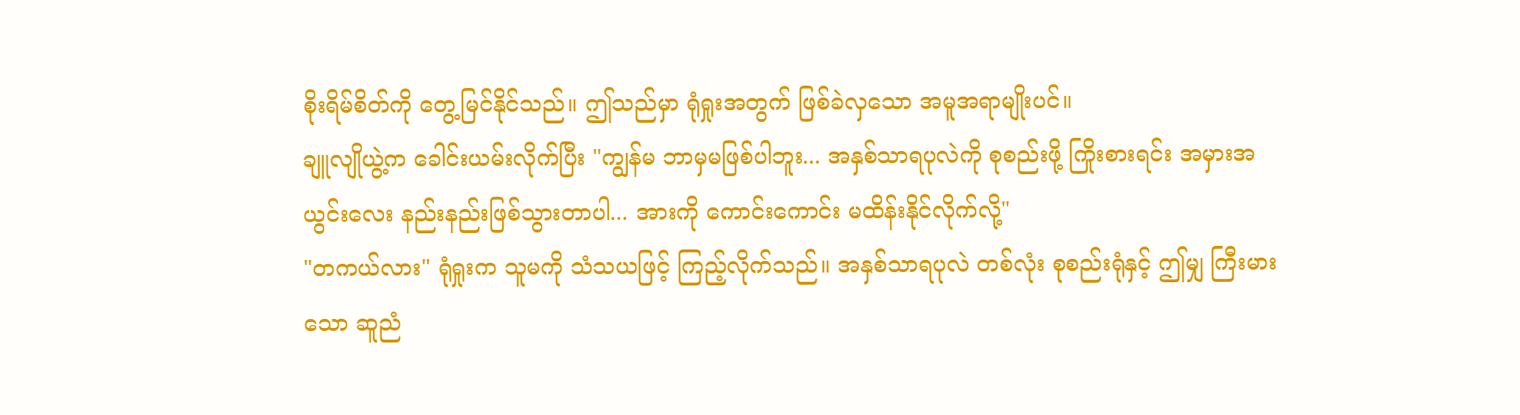စိုးရိမ်စိတ်ကို တွေ့မြင်နိုင်သည်။ ဤသည်မှာ ရုံရှုးအတွက် ဖြစ်ခဲလှသော အမူအရာမျိုးပင်။
ချူလျိုယွဲ့က ခေါင်းယမ်းလိုက်ပြီး "ကျွန်မ ဘာမှမဖြစ်ပါဘူး... အနှစ်သာရပုလဲကို စုစည်းဖို့ ကြိုးစားရင်း အမှားအယွင်းလေး နည်းနည်းဖြစ်သွားတာပါ... အားကို ကောင်းကောင်း မထိန်းနိုင်လိုက်လို့"
"တကယ်လား" ရုံရှုးက သူမကို သံသယဖြင့် ကြည့်လိုက်သည်။ အနှစ်သာရပုလဲ တစ်လုံး စုစည်းရုံနှင့် ဤမျှ ကြီးမားသော ဆူညံ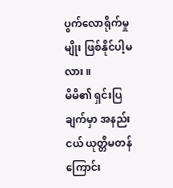ပွက်လောရိုက်မှုမျိုး ဖြစ်နိုင်ပါ့မလား။
မိမိ၏ ရှင်းပြချက်မှာ အနည်းငယ် ယုတ္တိမတန်ကြောင်း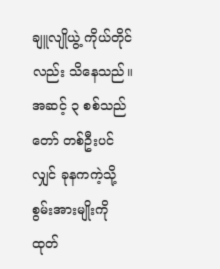ချူလျိုယွဲ့ ကိုယ်တိုင်လည်း သိနေသည်။ အဆင့် ၃ စစ်သည်တော် တစ်ဦးပင်လျှင် ခုနကကဲ့သို့ စွမ်းအားမျိုးကို ထုတ်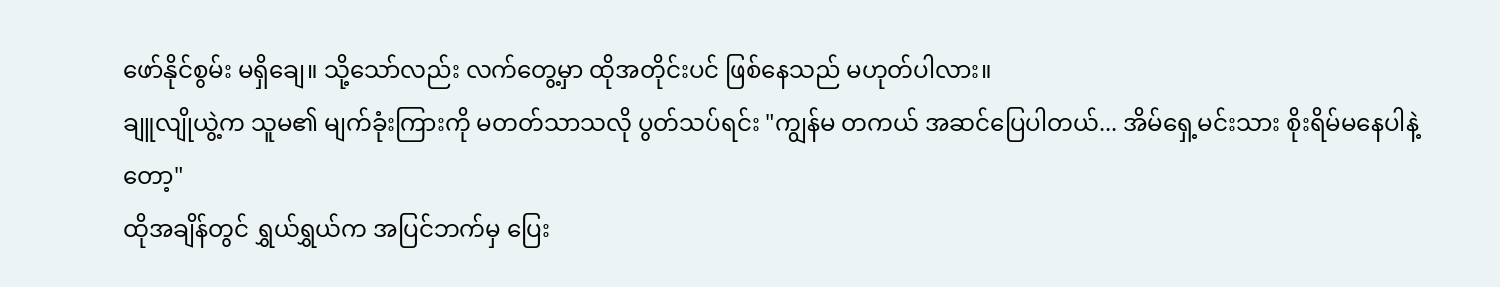ဖော်နိုင်စွမ်း မရှိချေ။ သို့သော်လည်း လက်တွေ့မှာ ထိုအတိုင်းပင် ဖြစ်နေသည် မဟုတ်ပါလား။
ချူလျိုယွဲ့က သူမ၏ မျက်ခုံးကြားကို မတတ်သာသလို ပွတ်သပ်ရင်း "ကျွန်မ တကယ် အဆင်ပြေပါတယ်... အိမ်ရှေ့မင်းသား စိုးရိမ်မနေပါနဲ့တော့"
ထိုအချိန်တွင် ရွှယ်ရွှယ်က အပြင်ဘက်မှ ပြေး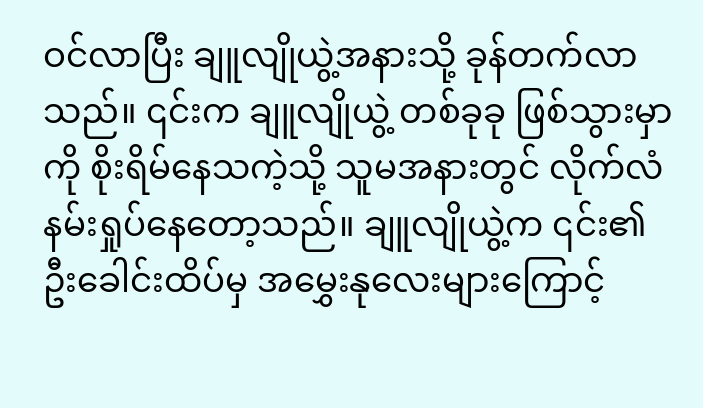ဝင်လာပြီး ချူလျိုယွဲ့အနားသို့ ခုန်တက်လာသည်။ ၎င်းက ချူလျိုယွဲ့ တစ်ခုခု ဖြစ်သွားမှာကို စိုးရိမ်နေသကဲ့သို့ သူမအနားတွင် လိုက်လံ နမ်းရှုပ်နေတော့သည်။ ချူလျိုယွဲ့က ၎င်း၏ ဦးခေါင်းထိပ်မှ အမွှေးနုလေးများကြောင့်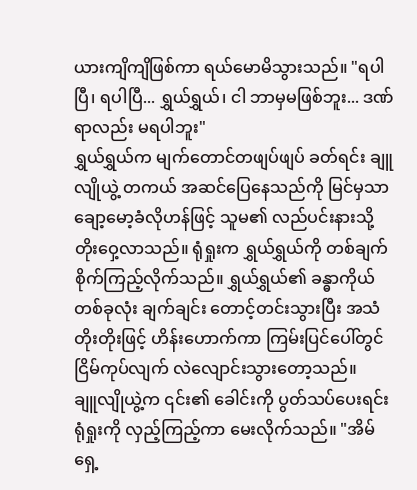ယားကျိကျိဖြစ်ကာ ရယ်မောမိသွားသည်။ "ရပါပြီ၊ ရပါပြီ... ရွှယ်ရွှယ်၊ ငါ ဘာမှမဖြစ်ဘူး... ဒဏ်ရာလည်း မရပါဘူး"
ရွှယ်ရွှယ်က မျက်တောင်တဖျပ်ဖျပ် ခတ်ရင်း ချူလျိုယွဲ့ တကယ် အဆင်ပြေနေသည်ကို မြင်မှသာ ချော့မော့ခံလိုဟန်ဖြင့် သူမ၏ လည်ပင်းနားသို့ တိုးဝှေ့လာသည်။ ရုံရှုးက ရွှယ်ရွှယ်ကို တစ်ချက် စိုက်ကြည့်လိုက်သည်။ ရွှယ်ရွှယ်၏ ခန္ဓာကိုယ်တစ်ခုလုံး ချက်ချင်း တောင့်တင်းသွားပြီး အသံတိုးတိုးဖြင့် ဟိန်းဟောက်ကာ ကြမ်းပြင်ပေါ်တွင် ငြိမ်ကုပ်လျက် လဲလျောင်းသွားတော့သည်။
ချူလျိုယွဲ့က ၎င်း၏ ခေါင်းကို ပွတ်သပ်ပေးရင်း ရုံရှုးကို လှည့်ကြည့်ကာ မေးလိုက်သည်။ "အိမ်ရှေ့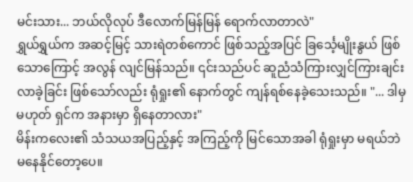မင်းသား... ဘယ်လိုလုပ် ဒီလောက်မြန်မြန် ရောက်လာတာလဲ"
ရွှယ်ရွှယ်က အဆင့်မြင့် သားရဲတစ်ကောင် ဖြစ်သည့်အပြင် ခြင်္သေ့မျိုးနွယ် ဖြစ်သောကြောင့် အလွန် လျင်မြန်သည်။ ၎င်းသည်ပင် ဆူညံသံကြားလျှင်ကြားချင်း လာခဲ့ခြင်း ဖြစ်သော်လည်း ရုံရှုး၏ နောက်တွင် ကျန်ရစ်နေခဲ့သေးသည်။ "... ဒါမှမဟုတ် ရှင်က အနားမှာ ရှိနေတာလား"
မိန်းကလေး၏ သံသယအပြည့်နှင့် အကြည့်ကို မြင်သောအခါ ရုံရှုးမှာ မရယ်ဘဲ မနေနိုင်တော့ပေ။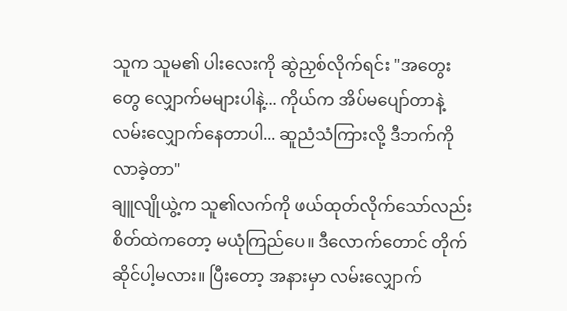သူက သူမ၏ ပါးလေးကို ဆွဲညှစ်လိုက်ရင်း "အတွေးတွေ လျှောက်မများပါနဲ့... ကိုယ်က အိပ်မပျော်တာနဲ့ လမ်းလျှောက်နေတာပါ... ဆူညံသံကြားလို့ ဒီဘက်ကို လာခဲ့တာ"
ချူလျိုယွဲ့က သူ၏လက်ကို ဖယ်ထုတ်လိုက်သော်လည်း စိတ်ထဲကတော့ မယုံကြည်ပေ။ ဒီလောက်တောင် တိုက်ဆိုင်ပါ့မလား။ ပြီးတော့ အနားမှာ လမ်းလျှောက်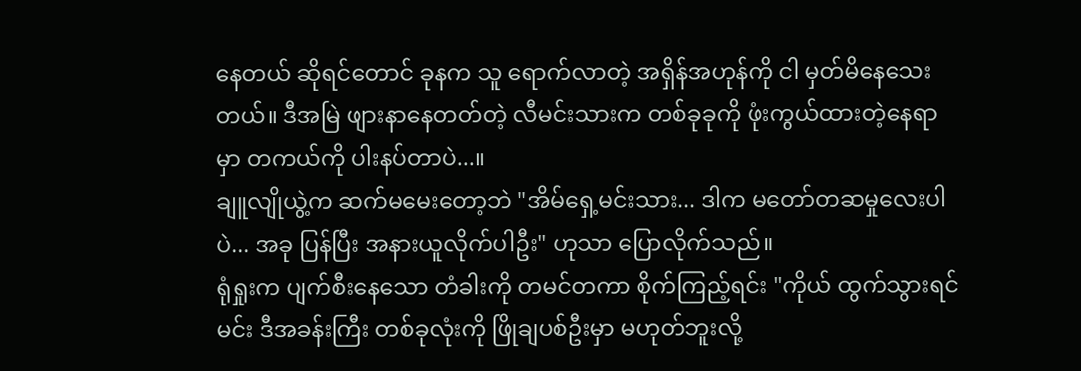နေတယ် ဆိုရင်တောင် ခုနက သူ ရောက်လာတဲ့ အရှိန်အဟုန်ကို ငါ မှတ်မိနေသေးတယ်။ ဒီအမြဲ ဖျားနာနေတတ်တဲ့ လီမင်းသားက တစ်ခုခုကို ဖုံးကွယ်ထားတဲ့နေရာမှာ တကယ်ကို ပါးနပ်တာပဲ...။
ချူလျိုယွဲ့က ဆက်မမေးတော့ဘဲ "အိမ်ရှေ့မင်းသား... ဒါက မတော်တဆမှုလေးပါပဲ... အခု ပြန်ပြီး အနားယူလိုက်ပါဦး" ဟုသာ ပြောလိုက်သည်။
ရုံရှုးက ပျက်စီးနေသော တံခါးကို တမင်တကာ စိုက်ကြည့်ရင်း "ကိုယ် ထွက်သွားရင် မင်း ဒီအခန်းကြီး တစ်ခုလုံးကို ဖြိုချပစ်ဦးမှာ မဟုတ်ဘူးလို့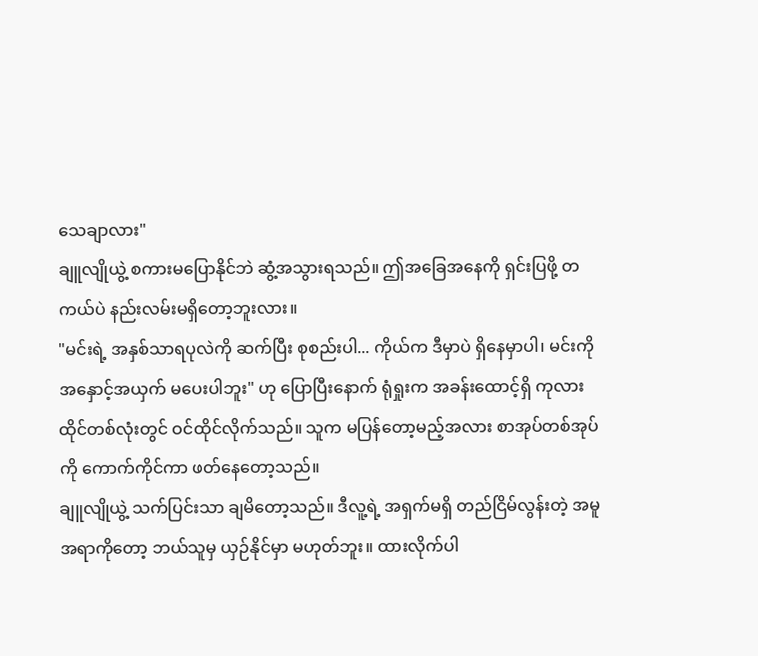သေချာလား"
ချူလျိုယွဲ့ စကားမပြောနိုင်ဘဲ ဆွံ့အသွားရသည်။ ဤအခြေအနေကို ရှင်းပြဖို့ တကယ်ပဲ နည်းလမ်းမရှိတော့ဘူးလား။
"မင်းရဲ့ အနှစ်သာရပုလဲကို ဆက်ပြီး စုစည်းပါ... ကိုယ်က ဒီမှာပဲ ရှိနေမှာပါ၊ မင်းကို အနှောင့်အယှက် မပေးပါဘူး" ဟု ပြောပြီးနောက် ရုံရှုးက အခန်းထောင့်ရှိ ကုလားထိုင်တစ်လုံးတွင် ဝင်ထိုင်လိုက်သည်။ သူက မပြန်တော့မည့်အလား စာအုပ်တစ်အုပ်ကို ကောက်ကိုင်ကာ ဖတ်နေတော့သည်။
ချူလျိုယွဲ့ သက်ပြင်းသာ ချမိတော့သည်။ ဒီလူ့ရဲ့ အရှက်မရှိ တည်ငြိမ်လွန်းတဲ့ အမူအရာကိုတော့ ဘယ်သူမှ ယှဉ်နိုင်မှာ မဟုတ်ဘူး။ ထားလိုက်ပါ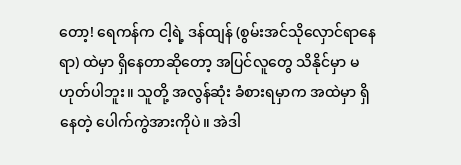တော့! ရေကန်က ငါ့ရဲ့ ဒန်ထျန် (စွမ်းအင်သိုလှောင်ရာနေရာ) ထဲမှာ ရှိနေတာဆိုတော့ အပြင်လူတွေ သိနိုင်မှာ မဟုတ်ပါဘူး။ သူတို့ အလွန်ဆုံး ခံစားရမှာက အထဲမှာ ရှိနေတဲ့ ပေါက်ကွဲအားကိုပဲ။ အဲဒါ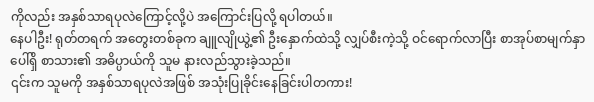ကိုလည်း အနှစ်သာရပုလဲကြောင့်လို့ပဲ အကြောင်းပြလို့ ရပါတယ်။
နေပါဦး! ရုတ်တရက် အတွေးတစ်ခုက ချူလျိုယွဲ့၏ ဦးနှောက်ထဲသို့ လျှပ်စီးကဲ့သို့ ဝင်ရောက်လာပြီး စာအုပ်စာမျက်နှာပေါ်ရှိ စာသား၏ အဓိပ္ပာယ်ကို သူမ နားလည်သွားခဲ့သည်။
၎င်းက သူမကို အနှစ်သာရပုလဲအဖြစ် အသုံးပြုခိုင်းနေခြင်းပါတကား!